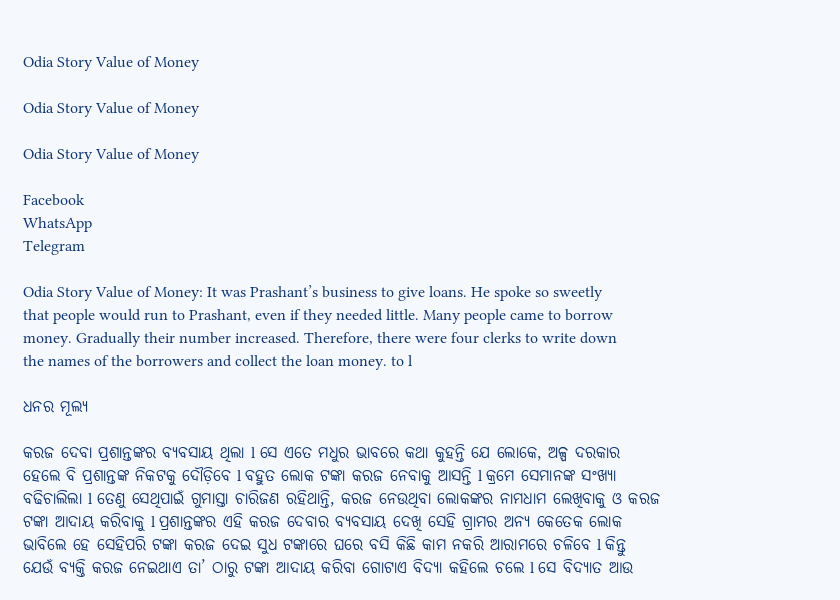Odia Story Value of Money

Odia Story Value of Money

Odia Story Value of Money

Facebook
WhatsApp
Telegram

Odia Story Value of Money: It was Prashant’s business to give loans. He spoke so sweetly that people would run to Prashant, even if they needed little. Many people came to borrow money. Gradually their number increased. Therefore, there were four clerks to write down the names of the borrowers and collect the loan money. to l

ଧନର ମୂଲ୍ୟ

କରଜ ଦେବା ପ୍ରଶାନ୍ତଙ୍କର ବ୍ୟବସାୟ ଥିଲା l ସେ ଏତେ ମଧୁର ଭାବରେ କଥା କୁହନ୍ତି ଯେ ଲୋକେ, ଅଳ୍ପ ଦରକାର ହେଲେ ବି ପ୍ରଶାନ୍ତଙ୍କ ନିକଟକୁ ଦୌଡ଼ିବେ l ବହୁତ ଲୋକ ଟଙ୍କା କରଜ ନେବାକୁ ଆସନ୍ତି l କ୍ରମେ ସେମାନଙ୍କ ସଂଖ୍ୟା ବଢିଚାଲିଲା l ତେଣୁ ସେଥିପାଇଁ ଗୁମାସ୍ତା ଚାରିଜଣ ରହିଥାନ୍ତି, କରଜ ନେଉଥିବା ଲୋକଙ୍କର ନାମଧାମ ଲେଖିବାକୁ ଓ କରଜ ଟଙ୍କା ଆଦାୟ କରିବାକୁ l ପ୍ରଶାନ୍ତଙ୍କର ଏହି କରଜ ଦେବାର ବ୍ୟବସାୟ ଦେଖି ସେହି ଗ୍ରାମର ଅନ୍ୟ କେତେକ ଲୋକ ଭାବିଲେ ହେ ସେହିପରି ଟଙ୍କା କରଜ ଦେଇ ସୁଧ ଟଙ୍କାରେ ଘରେ ବସି କିଛି କାମ ନକରି ଆରାମରେ ଚଳିବେ l କିନ୍ତୁ ଯେଉଁ ବ୍ୟକ୍ତି କରଜ ନେଇଥାଏ ତା’ ଠାରୁ ଟଙ୍କା ଆଦାୟ କରିବା ଗୋଟାଏ ବିଦ୍ୟା କହିଲେ ଚଲେ l ସେ ବିଦ୍ୟାତ ଆଉ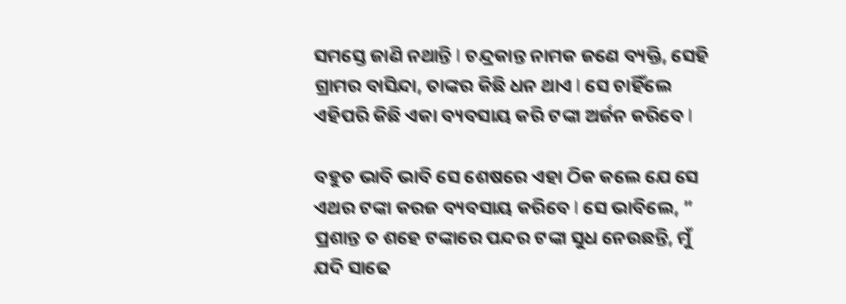ସମସ୍ତେ ଜାଣି ନଥାନ୍ତି l ଚନ୍ଦ୍ରକାନ୍ତ ନାମକ ଜଣେ ବ୍ୟକ୍ତି, ସେହି ଗ୍ରାମର ବାସିନ୍ଦା, ତାଙ୍କର କିଛି ଧନ ଥାଏ l ସେ ଚାହିଁଲେ ଏହିପରି କିଛି ଏକା ବ୍ୟବସାୟ କରି ଟଙ୍କା ଅର୍ଜନ କରିବେ l

ବହୁତ ଭାବି ଭାବି ସେ ଶେଷରେ ଏହା ଠିକ କଲେ ଯେ ସେ ଏଥର ଟଙ୍କା କରଜ ବ୍ୟବସାୟ କରିବେ l ସେ ଭାବିଲେ, ” ପ୍ରଶାନ୍ତ ତ ଶହେ ଟଙ୍କାରେ ପନ୍ଦର ଟଙ୍କା ସୁଧ ନେଉଛନ୍ତି, ମୁଁ ଯଦି ସାଢେ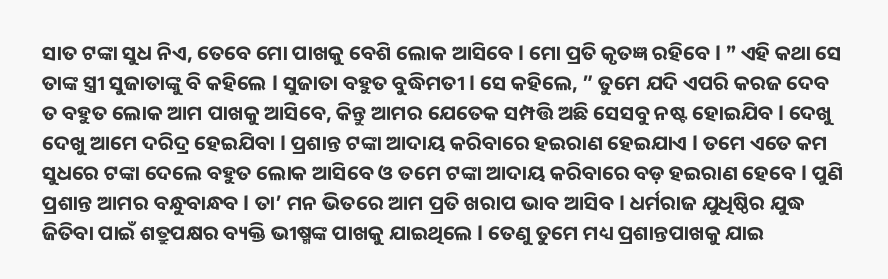ସାତ ଟଙ୍କା ସୁଧ ନିଏ, ତେବେ ମୋ ପାଖକୁ ବେଶି ଲୋକ ଆସିବେ l ମୋ ପ୍ରତି କୃତଜ୍ଞ ରହିବେ l ” ଏହି କଥା ସେ ତାଙ୍କ ସ୍ତ୍ରୀ ସୁଜାତାଙ୍କୁ ବି କହିଲେ l ସୁଜାତା ବହୁତ ବୁଦ୍ଧିମତୀ l ସେ କହିଲେ, ” ତୁମେ ଯଦି ଏପରି କରଜ ଦେବ ତ ବହୁତ ଲୋକ ଆମ ପାଖକୁ ଆସିବେ, କିନ୍ତୁ ଆମର ଯେତେକ ସମ୍ପତ୍ତି ଅଛି ସେସବୁ ନଷ୍ଟ ହୋଇଯିବ l ଦେଖୁ ଦେଖୁ ଆମେ ଦରିଦ୍ର ହେଇଯିବା l ପ୍ରଶାନ୍ତ ଟଙ୍କା ଆଦାୟ କରିବାରେ ହଇରାଣ ହେଇଯାଏ l ତମେ ଏତେ କମ ସୁଧରେ ଟଙ୍କା ଦେଲେ ବହୁତ ଲୋକ ଆସିବେ ଓ ତମେ ଟଙ୍କା ଆଦାୟ କରିବାରେ ବଡ଼ ହଇରାଣ ହେବେ l ପୁଣି ପ୍ରଶାନ୍ତ ଆମର ବନ୍ଧୁବାନ୍ଧବ l ତା’ ମନ ଭିତରେ ଆମ ପ୍ରତି ଖରାପ ଭାବ ଆସିବ l ଧର୍ମରାଜ ଯୁଧିଷ୍ଠିର ଯୁଦ୍ଧ ଜିତିବା ପାଇଁ ଶତ୍ରୁପକ୍ଷର ବ୍ୟକ୍ତି ଭୀଷ୍ମଙ୍କ ପାଖକୁ ଯାଇଥିଲେ l ତେଣୁ ତୁମେ ମଧ୍ୟ ପ୍ରଶାନ୍ତପାଖକୁ ଯାଇ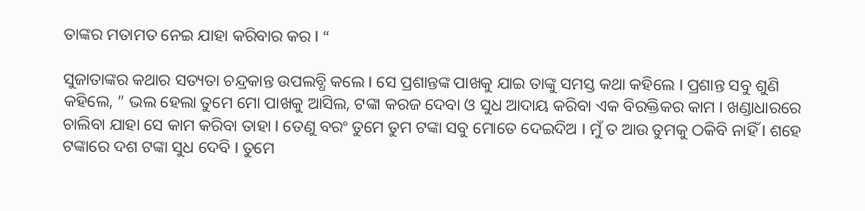ତାଙ୍କର ମତାମତ ନେଇ ଯାହା କରିବାର କର l “

ସୁଜାତାଙ୍କର କଥାର ସତ୍ୟତା ଚନ୍ଦ୍ରକାନ୍ତ ଉପଲବ୍ଧି କଲେ l ସେ ପ୍ରଶାନ୍ତଙ୍କ ପାଖକୁ ଯାଇ ତାଙ୍କୁ ସମସ୍ତ କଥା କହିଲେ l ପ୍ରଶାନ୍ତ ସବୁ ଶୁଣି କହିଲେ, ” ଭଲ ହେଲା ତୁମେ ମୋ ପାଖକୁ ଆସିଲ, ଟଙ୍କା କରଜ ଦେବା ଓ ସୁଧ ଆଦାୟ କରିବା ଏକ ବିରକ୍ତିକର କାମ l ଖଣ୍ଡାଧାରରେ ଚାଲିବା ଯାହା ସେ କାମ କରିବା ତାହା l ତେଣୁ ବରଂ ତୁମେ ତୁମ ଟଙ୍କା ସବୁ ମୋତେ ଦେଇଦିଅ l ମୁଁ ତ ଆଉ ତୁମକୁ ଠକିବି ନାହିଁ l ଶହେ ଟଙ୍କାରେ ଦଶ ଟଙ୍କା ସୁଧ ଦେବି l ତୁମେ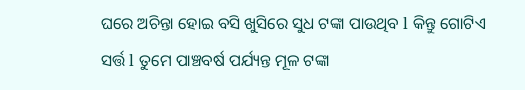ଘରେ ଅଚିନ୍ତା ହୋଇ ବସି ଖୁସିରେ ସୁଧ ଟଙ୍କା ପାଉଥିବ l କିନ୍ତୁ ଗୋଟିଏ ସର୍ତ୍ତ l ତୁମେ ପାଞ୍ଚବର୍ଷ ପର୍ଯ୍ୟନ୍ତ ମୂଳ ଟଙ୍କା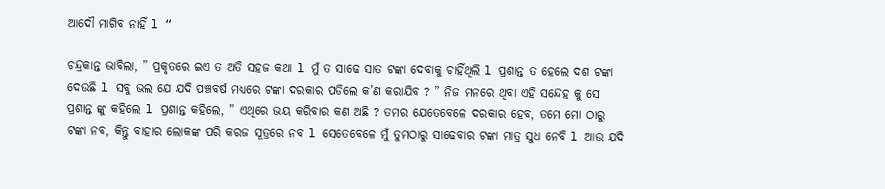ଆଦୌ ମାଗିବ ନାହିଁ l “

ଚନ୍ଦ୍ରକାନ୍ତ ଭାବିଲା, ” ପ୍ରକୃତରେ ଇଏ ତ ଅତି ସହଜ କଥା l ମୁଁ ତ ସାଢେ ସାତ ଟଙ୍କା ଦେବାକୁ ଚାହିଁଥିଲି l ପ୍ରଶାନ୍ତ ତ ହେଲେ ଦଶ ଟଙ୍କା ଦେଉଛି l ସବୁ ଭଲ ଯେ ଯଦି ପଞ୍ଚବର୍ଷ ମଧ୍ୟରେ ଟଙ୍କା ଦରକାର ପଡିଲେ କ’ଣ କରାଯିବ ? ” ନିଜ ମନରେ ଥିବା ଏହି ସନ୍ଦେହ କୁ ସେ ପ୍ରଶାନ୍ତ ଙ୍କୁ କହିଲେ l ପ୍ରଶାନ୍ତ କହିଲେ, ” ଏଥିରେ ଭୟ କରିବାର କଣ ଅଛି ? ତମର ଯେତେବେଳେ ଦରକାର ହେବ, ତମେ ମୋ ଠାରୁ ଟଙ୍କା ନବ, କିନ୍ତୁ ବାହାର ଲୋକଙ୍କ ପରି କରଜ ସୂତ୍ରରେ ନବ l ସେତେବେଳେ ମୁଁ ତୁମଠାରୁ ସାଢେବାର ଟଙ୍କା ମାତ୍ର ସୁଧ ନେବି l ଆଉ ଯଦି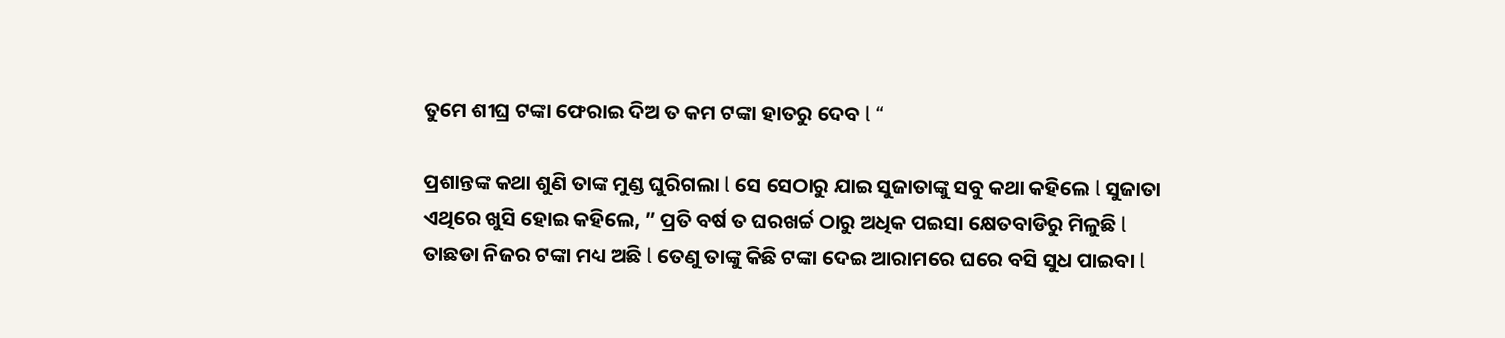ତୁମେ ଶୀଘ୍ର ଟଙ୍କା ଫେରାଇ ଦିଅ ତ କମ ଟଙ୍କା ହାତରୁ ଦେବ l “

ପ୍ରଶାନ୍ତଙ୍କ କଥା ଶୁଣି ତାଙ୍କ ମୁଣ୍ଡ ଘୁରିଗଲା l ସେ ସେଠାରୁ ଯାଇ ସୁଜାତାଙ୍କୁ ସବୁ କଥା କହିଲେ l ସୁଜାତା ଏଥିରେ ଖୁସି ହୋଇ କହିଲେ, ” ପ୍ରତି ବର୍ଷ ତ ଘରଖର୍ଚ୍ଚ ଠାରୁ ଅଧିକ ପଇସା କ୍ଷେତବାଡିରୁ ମିଳୁଛି l ତାଛଡା ନିଜର ଟଙ୍କା ମଧ୍ୟ ଅଛି l ତେଣୁ ତାଙ୍କୁ କିଛି ଟଙ୍କା ଦେଇ ଆରାମରେ ଘରେ ବସି ସୁଧ ପାଇବା l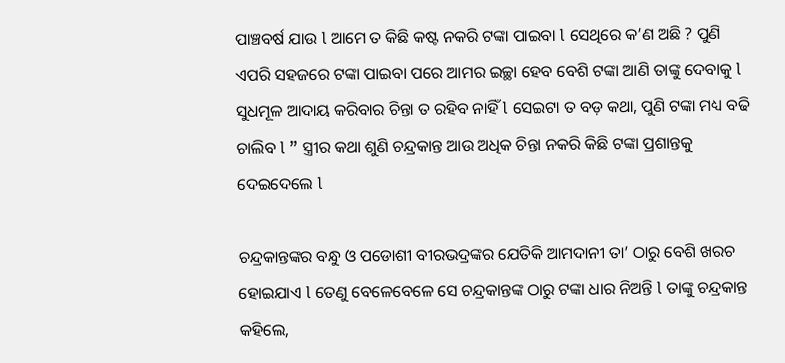ପାଞ୍ଚବର୍ଷ ଯାଉ l ଆମେ ତ କିଛି କଷ୍ଟ ନକରି ଟଙ୍କା ପାଇବା l ସେଥିରେ କ’ଣ ଅଛି ? ପୁଣି ଏପରି ସହଜରେ ଟଙ୍କା ପାଇବା ପରେ ଆମର ଇଚ୍ଛା ହେବ ବେଶି ଟଙ୍କା ଆଣି ତାଙ୍କୁ ଦେବାକୁ l ସୁଧମୂଳ ଆଦାୟ କରିବାର ଚିନ୍ତା ତ ରହିବ ନାହିଁ l ସେଇଟା ତ ବଡ଼ କଥା, ପୁଣି ଟଙ୍କା ମଧ୍ୟ ବଢି ଚାଲିବ l ” ସ୍ତ୍ରୀର କଥା ଶୁଣି ଚନ୍ଦ୍ରକାନ୍ତ ଆଉ ଅଧିକ ଚିନ୍ତା ନକରି କିଛି ଟଙ୍କା ପ୍ରଶାନ୍ତକୁ ଦେଇଦେଲେ l

ଚନ୍ଦ୍ରକାନ୍ତଙ୍କର ବନ୍ଧୁ ଓ ପଡୋଶୀ ବୀରଭଦ୍ରଙ୍କର ଯେତିକି ଆମଦାନୀ ତା’ ଠାରୁ ବେଶି ଖରଚ ହୋଇଯାଏ l ତେଣୁ ବେଳେବେଳେ ସେ ଚନ୍ଦ୍ରକାନ୍ତଙ୍କ ଠାରୁ ଟଙ୍କା ଧାର ନିଅନ୍ତି l ତାଙ୍କୁ ଚନ୍ଦ୍ରକାନ୍ତ କହିଲେ,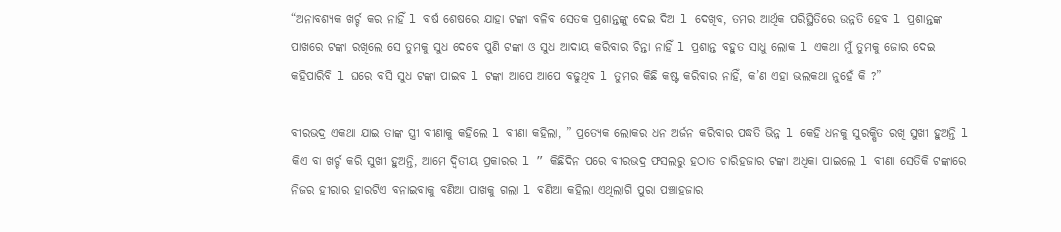“ଅନାବଶ୍ୟକ ଖର୍ଚ୍ଚ କର ନାହିଁ l ବର୍ଷ ଶେଷରେ ଯାହା ଟଙ୍କା ବଳିବ ସେତକ ପ୍ରଶାନ୍ତଙ୍କୁ ଦେଇ ଦିଅ l ଦେଖିବ, ତମର ଆର୍ଥିକ ପରିସ୍ଥିତିରେ ଉନ୍ନତି ହେବ l ପ୍ରଶାନ୍ତଙ୍କ ପାଖରେ ଟଙ୍କା ରଖିଲେ ସେ ତୁମକୁ ସୁଧ ଦେବେ ପୁଣି ଟଙ୍କା ଓ ସୁଧ ଆଦାୟ କରିବାର ଚିନ୍ତା ନାହିଁ l ପ୍ରଶାନ୍ତ ବହୁତ ସାଧୁ ଲୋକ l ଏକଥା ମୁଁ ତୁମକୁ ଜୋର ଦେଇ କହିପାରିବି l ଘରେ ବସି ସୁଧ ଟଙ୍କା ପାଇବ l ଟଙ୍କା ଆପେ ଆପେ ବଢୁଥିବ l ତୁମର କିଛି କଷ୍ଟ କରିବାର ନାହିଁ, କ’ଣ ଏହା ଭଲକଥା ନୁହେଁ କି ?”

ବୀରଭଦ୍ର ଏକଥା ଯାଇ ତାଙ୍କ ସ୍ତ୍ରୀ ବୀଣାକୁ କହିଲେ l ବୀଣା କହିଲା, ” ପ୍ରତ୍ୟେକ ଲୋକର ଧନ ଅର୍ଜନ କରିବାର ପଦ୍ଧତି ଭିନ୍ନ l କେହି ଧନକୁ ସୁରକ୍ଷିତ ରଖି ସୁଖୀ ହୁଅନ୍ତି l କିଏ ବା ଖର୍ଚ୍ଚ କରି ସୁଖୀ ହୁଅନ୍ତି, ଆମେ ଦ୍ୱିତୀୟ ପ୍ରକାରର l ” କିଛିଦିନ ପରେ ବୀରଭଦ୍ର ଫସଲରୁ ହଠାତ ଚାରିହଜାର ଟଙ୍କା ଅଧିକା ପାଇଲେ l ବୀଣା ସେତିକି ଟଙ୍କାରେ ନିଜର ହୀରାର ହାରଟିଏ ବନାଇବାକୁ ବଣିଆ ପାଖକୁ ଗଲା l ବଣିଆ କହିଲା ଏଥିଲାଗି ପୁରା ପଞ୍ଚାହଜାର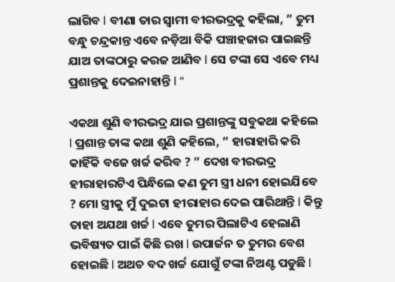ଲାଗିବ l ବୀଣା ତାର ସ୍ୱାମୀ ବୀରଭଦ୍ରକୁ କହିଲା, ” ତୁମ ବନ୍ଧୁ ଚନ୍ଦ୍ରକାନ୍ତ ଏବେ ନଡ଼ିଆ ବିକି ପଞ୍ଚାହଜାର ପାଇଛନ୍ତି ଯାଅ ତାଙ୍କଠାରୁ କରଜ ଆଣିବ l ସେ ଟଙ୍କା ସେ ଏବେ ମଧ୍ୟ ପ୍ରଶାନ୍ତକୁ ଦେଇନାହାନ୍ତି l “

ଏକଥା ଶୁଣି ବୀରଭଦ୍ର ଯାଇ ପ୍ରଶାନ୍ତଙ୍କୁ ସବୁକଥା କହିଲେ l ପ୍ରଶାନ୍ତ ତାଙ୍କ କଥା ଶୁଣି କହିଲେ, ” ହାରାହାରି କରି କାହିଁକି ବଜେ ଖର୍ଚ୍ଚ କରିବ ? ” ଦେଖ ବୀରଭଦ୍ର ହୀରାହାରଟିଏ ପିନ୍ଧିଲେ କଣ ତୁମ ସ୍ତ୍ରୀ ଧନୀ ହୋଇଯିବେ ? ମୋ ସ୍ତ୍ରୀକୁ ମୁଁ ଦୁଇଟା ହୀରାହାର ଦେଇ ପାରିଥାନ୍ତି l କିନ୍ତୁ ତାହା ଅଯଥା ଖର୍ଚ୍ଚ l ଏବେ ତୁମର ପିଲାଟିଏ ହେଲାଣି ଭବିଷ୍ୟତ ପାଇଁ କିଛି ରଖ l ଉପାର୍ଜନ ତ ତୁମର ବେଶ ହୋଇଛି l ଅଥଚ ବଦ ଖର୍ଚ୍ଚ ଯୋଗୁଁ ଟଙ୍କା ନିଅଣ୍ଟ ପଡୁଛି l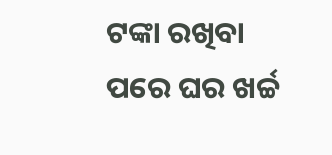ଟଙ୍କା ରଖିବା ପରେ ଘର ଖର୍ଚ୍ଚ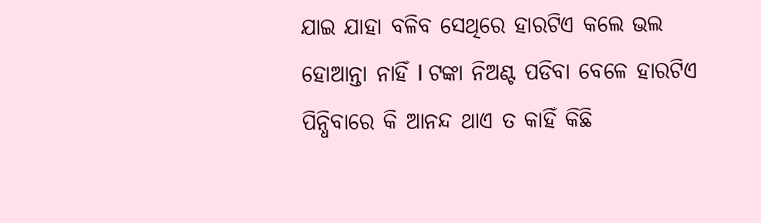ଯାଇ ଯାହା ବଳିବ ସେଥିରେ ହାରଟିଏ କଲେ ଭଲ ହୋଆନ୍ତା ନାହିଁ l ଟଙ୍କା ନିଅଣ୍ଟ ପଡିବା ବେଳେ ହାରଟିଏ ପିନ୍ଧିବାରେ କି ଆନନ୍ଦ ଥାଏ ତ କାହିଁ କିଛି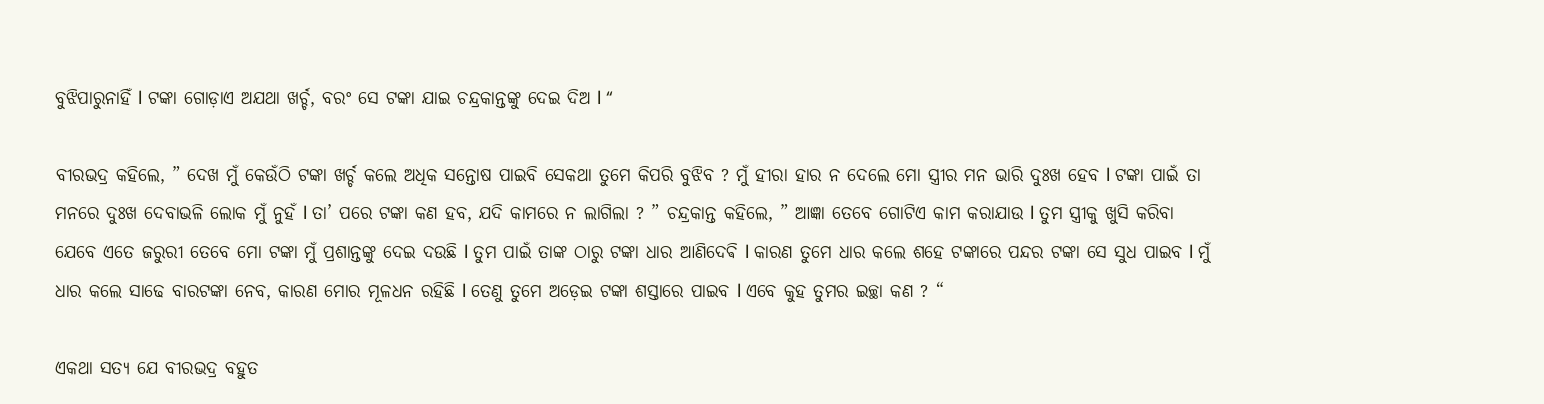ବୁଝିପାରୁନାହିଁ l ଟଙ୍କା ଗୋଡ଼ାଏ ଅଯଥା ଖର୍ଚ୍ଚ, ବରଂ ସେ ଟଙ୍କା ଯାଇ ଚନ୍ଦ୍ରକାନ୍ତଙ୍କୁ ଦେଇ ଦିଅ l “

ବୀରଭଦ୍ର କହିଲେ, ” ଦେଖ ମୁଁ କେଉଁଠି ଟଙ୍କା ଖର୍ଚ୍ଚ କଲେ ଅଧିକ ସନ୍ତୋଷ ପାଇବି ସେକଥା ତୁମେ କିପରି ବୁଝିବ ? ମୁଁ ହୀରା ହାର ନ ଦେଲେ ମୋ ସ୍ତ୍ରୀର ମନ ଭାରି ଦୁଃଖ ହେବ l ଟଙ୍କା ପାଇଁ ତା ମନରେ ଦୁଃଖ ଦେବାଭଳି ଲୋକ ମୁଁ ନୁହଁ l ତା’ ପରେ ଟଙ୍କା କଣ ହବ, ଯଦି କାମରେ ନ ଲାଗିଲା ? ” ଚନ୍ଦ୍ରକାନ୍ତ କହିଲେ, ” ଆଜ୍ଞା ତେବେ ଗୋଟିଏ କାମ କରାଯାଉ l ତୁମ ସ୍ତ୍ରୀକୁ ଖୁସି କରିବା ଯେବେ ଏତେ ଜରୁରୀ ତେବେ ମୋ ଟଙ୍କା ମୁଁ ପ୍ରଶାନ୍ତଙ୍କୁ ଦେଇ ଦଉଛି l ତୁମ ପାଇଁ ତାଙ୍କ ଠାରୁ ଟଙ୍କା ଧାର ଆଣିଦେଵି l କାରଣ ତୁମେ ଧାର କଲେ ଶହେ ଟଙ୍କାରେ ପନ୍ଦର ଟଙ୍କା ସେ ସୁଧ ପାଇବ l ମୁଁ ଧାର କଲେ ସାଢେ ବାରଟଙ୍କା ନେବ, କାରଣ ମୋର ମୂଳଧନ ରହିଛି l ତେଣୁ ତୁମେ ଅଡ଼େଇ ଟଙ୍କା ଶସ୍ତାରେ ପାଇବ l ଏବେ କୁହ ତୁମର ଇଚ୍ଛା କଣ ? “

ଏକଥା ସତ୍ୟ ଯେ ବୀରଭଦ୍ର ବହୁତ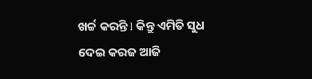ଖର୍ଚ୍ଚ କରନ୍ତି l କିନ୍ତୁ ଏମିତି ସୁଧ ଦେଇ କରଜ ଆଜି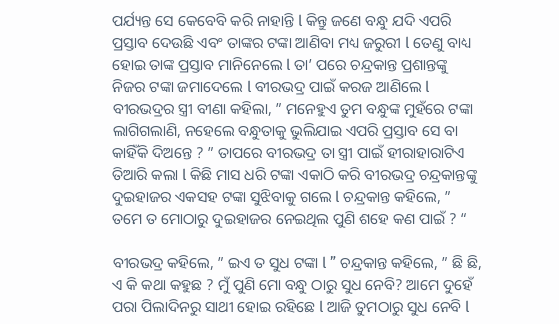ପର୍ଯ୍ୟନ୍ତ ସେ କେବେବି କରି ନାହାନ୍ତି l କିନ୍ତୁ ଜଣେ ବନ୍ଧୁ ଯଦି ଏପରି ପ୍ରସ୍ତାବ ଦେଉଛି ଏବଂ ତାଙ୍କର ଟଙ୍କା ଆଣିବା ମଧ୍ୟ ଜରୁରୀ l ତେଣୁ ବାଧ୍ୟ ହୋଇ ତାଙ୍କ ପ୍ରସ୍ତାବ ମାନିନେଲେ l ତା’ ପରେ ଚନ୍ଦ୍ରକାନ୍ତ ପ୍ରଶାନ୍ତଙ୍କୁ ନିଜର ଟଙ୍କା ଜମାଦେଲେ l ବୀରଭଦ୍ର ପାଇଁ କରଜ ଆଣିଲେ l ବୀରଭଦ୍ରର ସ୍ତ୍ରୀ ବୀଣା କହିଲା, ” ମନେହୁଏ ତୁମ ବନ୍ଧୁଙ୍କ ମୁହଁରେ ଟଙ୍କା ଲାଗିଗଲାଣି, ନହେଲେ ବନ୍ଧୁତାକୁ ଭୁଲିଯାଇ ଏପରି ପ୍ରସ୍ତାବ ସେ ବା କାହିଁକି ଦିଅନ୍ତେ ? ” ତାପରେ ବୀରଭଦ୍ର ତା ସ୍ତ୍ରୀ ପାଇଁ ହୀରାହାରାଟିଏ ତିଆରି କଲା l କିଛି ମାସ ଧରି ଟଙ୍କା ଏକାଠି କରି ବୀରଭଦ୍ର ଚନ୍ଦ୍ରକାନ୍ତଙ୍କୁ ଦୁଇହାଜର ଏକସହ ଟଙ୍କା ସୁଝିବାକୁ ଗଲେ l ଚନ୍ଦ୍ରକାନ୍ତ କହିଲେ, ” ତମେ ତ ମୋଠାରୁ ଦୁଇହାଜର ନେଇଥିଲ ପୁଣି ଶହେ କଣ ପାଇଁ ? “

ବୀରଭଦ୍ର କହିଲେ, ” ଇଏ ତ ସୁଧ ଟଙ୍କା l ” ଚନ୍ଦ୍ରକାନ୍ତ କହିଲେ, ” ଛି ଛି, ଏ କି କଥା କହୁଛ ? ମୁଁ ପୁଣି ମୋ ବନ୍ଧୁ ଠାରୁ ସୁଧ ନେବି? ଆମେ ଦୁହେଁ ପରା ପିଲାଦିନରୁ ସାଥୀ ହୋଇ ରହିଛେ l ଆଜି ତୁମଠାରୁ ସୁଧ ନେବି l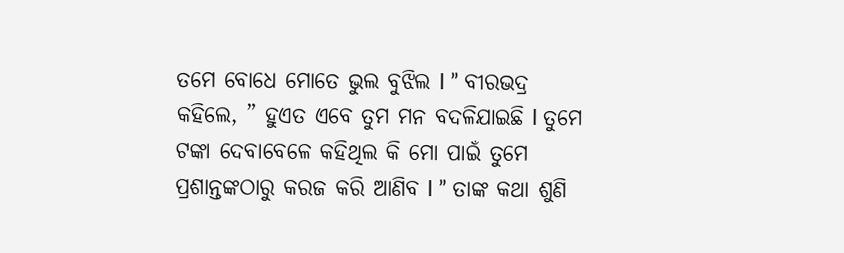ତମେ ବୋଧେ ମୋତେ ଭୁଲ ବୁଝିଲ l ” ବୀରଭଦ୍ର କହିଲେ, ” ହୁଏତ ଏବେ ତୁମ ମନ ବଦଳିଯାଇଛି l ତୁମେ ଟଙ୍କା ଦେବାବେଳେ କହିଥିଲ କି ମୋ ପାଇଁ ତୁମେ ପ୍ରଶାନ୍ତଙ୍କଠାରୁ କରଜ କରି ଆଣିବ l ” ତାଙ୍କ କଥା ଶୁଣି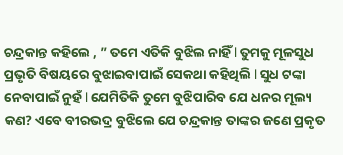ଚନ୍ଦ୍ରକାନ୍ତ କହିଲେ , ” ତମେ ଏତିକି ବୁଝିଲ ନାହିଁ l ତୁମକୁ ମୂଳସୁଧ ପ୍ରଭୃତି ବିଷୟରେ ବୁଝାଇବାପାଇଁ ସେକଥା କହିଥିଲି l ସୁଧ ଟଙ୍କା ନେବାପାଇଁ ନୁହଁ l ଯେମିତିକି ତୁମେ ବୁଝିପାରିବ ଯେ ଧନର ମୂଲ୍ୟ କଣ? ଏବେ ବୀରଭଦ୍ର ବୁଝିଲେ ଯେ ଚନ୍ଦ୍ରକାନ୍ତ ତାଙ୍କର ଜଣେ ପ୍ରକୃତ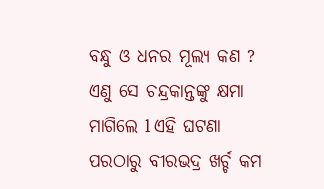ବନ୍ଧୁ ଓ ଧନର ମୂଲ୍ୟ କଣ ? ଏଣୁ ସେ ଚନ୍ଦ୍ରକାନ୍ତଙ୍କୁ କ୍ଷମା ମାଗିଲେ l ଏହି ଘଟଣା ପରଠାରୁ ବୀରଭଦ୍ର ଖର୍ଚ୍ଚ କମ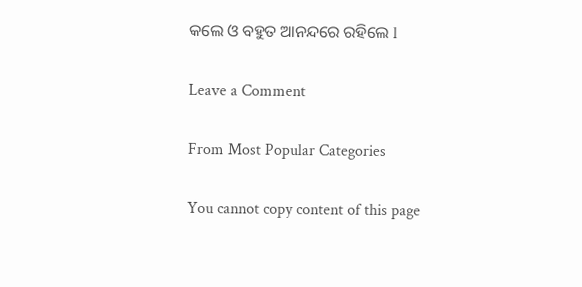କଲେ ଓ ବହୁତ ଆନନ୍ଦରେ ରହିଲେ l

Leave a Comment

From Most Popular Categories

You cannot copy content of this page